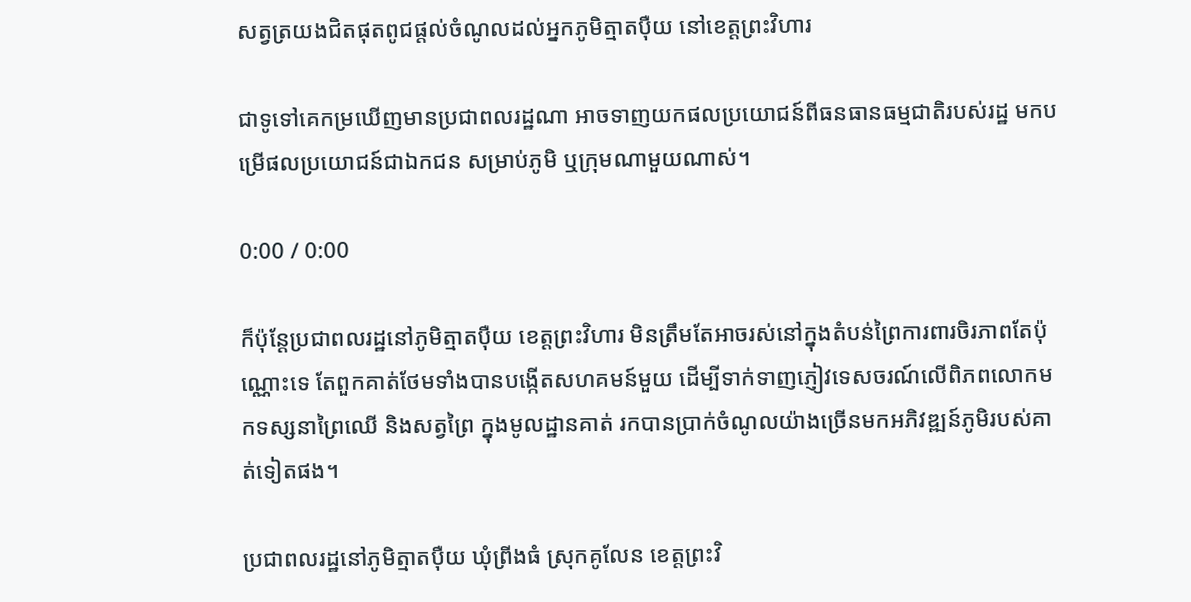សត្វត្រយងជិតផុតពូជផ្ដល់ចំណូលដល់អ្នកភូមិត្មាតប៉ឺយ នៅខេត្តព្រះវិហារ

ជាទូទៅគេកម្រឃើញមានប្រជាពលរដ្ឋណា អាចទាញយកផលប្រយោជន៍ពីធនធានធម្មជាតិរបស់រដ្ឋ មកបម្រើផលប្រយោជន៍ជាឯកជន សម្រាប់ភូមិ ឬក្រុមណាមួយណាស់។

0:00 / 0:00

ក៏ប៉ុន្តែប្រជាពលរដ្ឋនៅភូមិត្មាតប៉ឺយ ខេត្តព្រះវិហារ មិនត្រឹមតែអាចរស់នៅក្នុងតំបន់ព្រៃការពារចិរភាពតែប៉ុណ្ណោះទេ តែពួកគាត់ថែមទាំងបានបង្កើតសហគមន៍មួយ ដើម្បីទាក់ទាញភ្ញៀវទេសចរណ៍លើពិភពលោកមកទស្សនាព្រៃឈើ និងសត្វព្រៃ ក្នុងមូលដ្ឋានគាត់ រកបានប្រាក់ចំណូលយ៉ាងច្រើនមកអភិវឌ្ឍន៍ភូមិរបស់គាត់ទៀតផង។

ប្រជាពលរដ្ឋនៅភូមិត្មាតប៉ឺយ ឃុំព្រីងធំ ស្រុកគូលែន ខេត្តព្រះវិ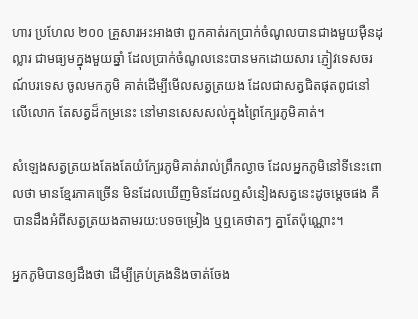ហារ ប្រហែល ២០០ គ្រួសារអះអាងថា ពួកគាត់រកប្រាក់ចំណូលបានជាងមួយម៉ឺនដុល្លារ ជាមធ្យមក្នុងមួយឆ្នាំ ដែលប្រាក់ចំណូលនេះបានមកដោយសារ ភ្ញៀវទេសចរណ៍បរទេស ចូលមកភូមិ គាត់ដើម្បីមើលសត្វត្រយង ដែលជាសត្វជិតផុតពូជនៅលើលោក តែសត្វដ៏កម្រនេះ នៅមានសេសសល់ក្នុងព្រៃក្បែរភូមិគាត់។

សំឡេងសត្វត្រយងតែងតែយំក្បែរភូមិគាត់រាល់ព្រឹកល្ងាច ដែលអ្នកភូមិនៅទីនេះពោលថា មានខ្មែរភាគច្រើន មិនដែលឃើញមិនដែលឮសំនៀងសត្វនេះដូចម្ដេចផង គឺបានដឹងអំពីសត្វត្រយងតាមរយ:បទចម្រៀង ឬឮគេថាតៗ គ្នាតែប៉ុណ្ណោះ។

អ្នកភូមិបានឲ្យដឹងថា ដើម្បីគ្រប់គ្រងនិងចាត់ចែង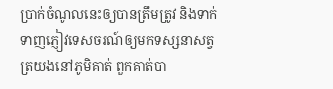ប្រាក់ចំណូលនេះឲ្យបានត្រឹមត្រូវ និងទាក់ទាញភ្ញៀវទេសចរណ៍ឲ្យមកទស្សនាសត្វត្រយងនៅភូមិគាត់ ពួកគាត់បា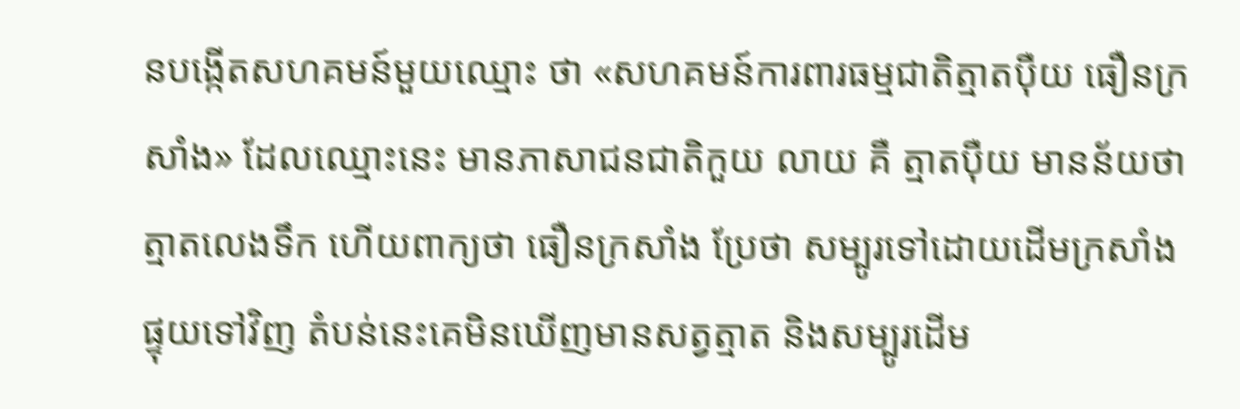នបង្កើតសហគមន៍មួយឈ្មោះ ថា «សហគមន៍ការពារធម្មជាតិត្មាតប៉ឺយ ធឿនក្រសាំង» ដែលឈ្មោះនេះ មានភាសាជនជាតិកួយ លាយ គឺ ត្មាតប៉ឺយ មានន័យថា ត្មាតលេងទឹក ហើយពាក្យថា ធឿនក្រសាំង ប្រែថា សម្បូរទៅដោយដើមក្រសាំង ផ្ទុយទៅវិញ តំបន់នេះគេមិនឃើញមានសត្វត្មាត និងសម្បូរដើម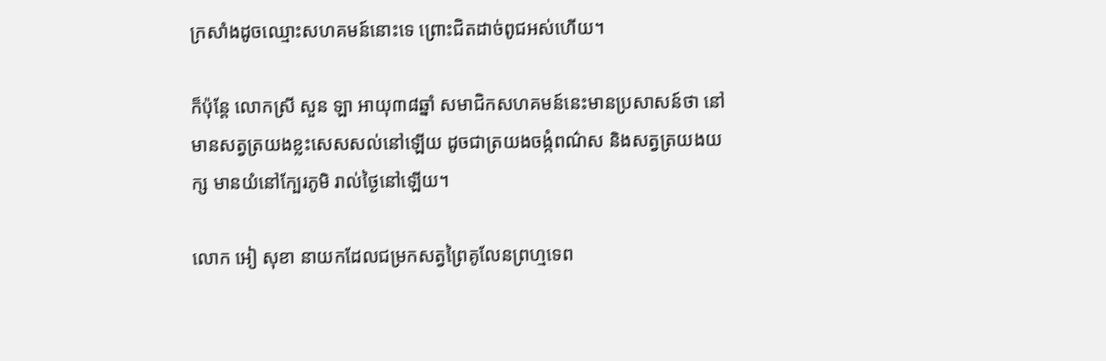ក្រសាំងដូចឈ្មោះសហគមន៍នោះទេ ព្រោះជិតដាច់ពូជអស់ហើយ។

ក៏ប៉ុន្តែ លោកស្រី សួន ឡា អាយុ៣៨ឆ្នាំ សមាជិកសហគមន៍នេះមានប្រសាសន៍ថា នៅមានសត្វត្រយងខ្លះសេសសល់នៅឡើយ ដូចជាត្រយងចង្កំពណ៌ស និងសត្វត្រយងយក្ស មានយំនៅក្បែរភូមិ រាល់ថ្ងៃនៅឡើយ។

លោក អៀ សុខា នាយកដែលជម្រកសត្វព្រៃគូលែនព្រហ្មទេព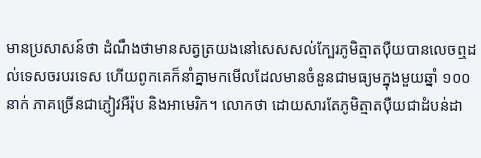មានប្រសាសន៍ថា ដំណឹងថាមានសត្វត្រយងនៅសេសសល់ក្បែរភូមិត្មាតប៉ឺយបានលេចឮដល់ទេសចរបរទេស ហើយពូកគេក៏នាំគ្នាមកមើលដែលមានចំនួនជាមធ្យមក្នុងមួយឆ្នាំ ១០០ នាក់ ភាគច្រើនជាភ្ញៀវអឺរ៉ុប និងអាមេរិក។ លោកថា ដោយសារតែភូមិត្មាតប៉ឺយជាដំបន់ដា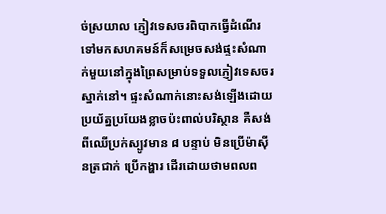ច់ស្រយាល ភ្ញៀវទេសចរពិបាកធ្វើដំណើរទៅមកសហគមន៍ក៏សម្រេចសង់ផ្ទះសំណាក់មួយនៅក្នុងព្រៃសម្រាប់ទទួលភ្ញៀវទេសចរស្នាក់នៅ។ ផ្ទះសំណាក់នោះសង់ឡើងដោយប្រយ័ត្នប្រយែងខ្លាចប៉ះពាល់បរិស្ថាន គឺសង់ពីឈើប្រក់ស្បូវមាន ៨ បន្ទាប់ មិនប្រើម៉ាស៊ីនត្រជាក់ ប្រើកង្ហារ ដើរដោយថាមពលព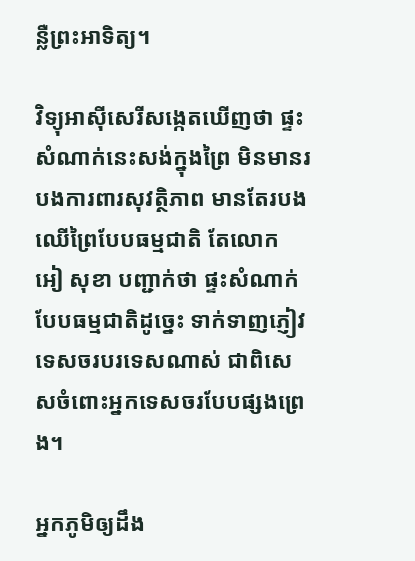ន្លឺព្រះអាទិត្យ។

វិទ្យុអាស៊ីសេរីសង្កេតឃើញថា ផ្ទះសំណាក់នេះសង់ក្នុងព្រៃ មិនមានរបងការពារសុវត្ថិភាព មានតែរបងឈើព្រៃបែបធម្មជាតិ តែលោក អៀ សុខា បញ្ជាក់ថា ផ្ទះសំណាក់បែបធម្មជាតិដូច្នេះ ទាក់ទាញភ្ញៀវទេសចរបរទេសណាស់ ជាពិសេសចំពោះអ្នកទេសចរបែបផ្សងព្រេង។

អ្នកភូមិឲ្យដឹង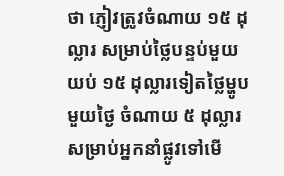ថា ភ្ញៀវត្រូវចំណាយ ១៥ ដុល្លារ សម្រាប់ថ្លៃបន្ទប់មួយយប់ ១៥ ដុល្លារទៀតថ្លៃម្ហូបមួយថ្ងៃ ចំណាយ ៥ ដុល្លារសម្រាប់អ្នកនាំផ្លូវទៅមើ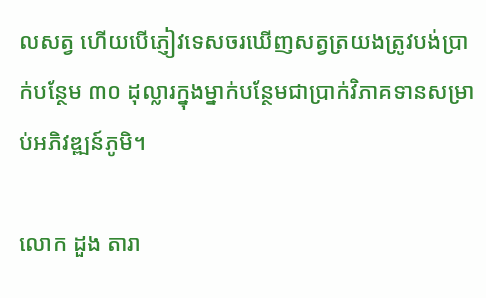លសត្វ ហើយបើភ្ញៀវទេសចរឃើញសត្វត្រយងត្រូវបង់ប្រាក់បន្ថែម ៣០ ដុល្លារក្នុងម្នាក់បន្ថែមជាប្រាក់វិភាគទានសម្រាប់អភិវឌ្ឍន៍ភូមិ។

លោក ដួង តារា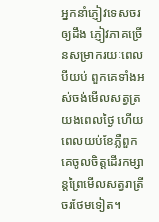អ្នកនាំភ្ញៀវទេសចរឲ្យដឹង ភ្ញៀវភាគច្រើនសម្រាករយៈពេលបីយប់ ពួកគេទាំងអស់ចង់មើលសត្វត្រយងពេលថ្ងៃ ហើយពេលយប់ខែភ្លឺពួកគេចូលចិត្តដើរកម្សាន្តព្រៃមើលសត្វរាត្រីចរថែមទៀត។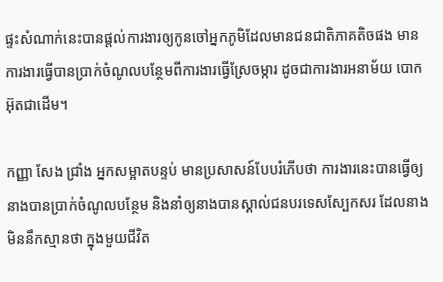ផ្ទះសំណាក់នេះបានផ្ដល់ការងារឲ្យកូនចៅអ្នកភូមិដែលមានជនជាតិភាគតិចផង មានការងារធ្វើបានប្រាក់ចំណូលបន្ថែមពីការងារធ្វើស្រែចម្ការ ដូចជាការងារអនាម័យ បោកអ៊ុតជាដើម។

កញ្ញា សែង ជ្រាំង អ្នកសម្អាតបន្ទប់ មានប្រសាសន៍បែបរំភើបថា ការងារនេះបានធ្វើឲ្យនាងបានប្រាក់ចំណូលបន្ថែម និងនាំឲ្យនាងបានស្គាល់ជនបរទេសស្បែកសរ ដែលនាងមិននឹកស្មានថា ក្នុងមួយជីវិត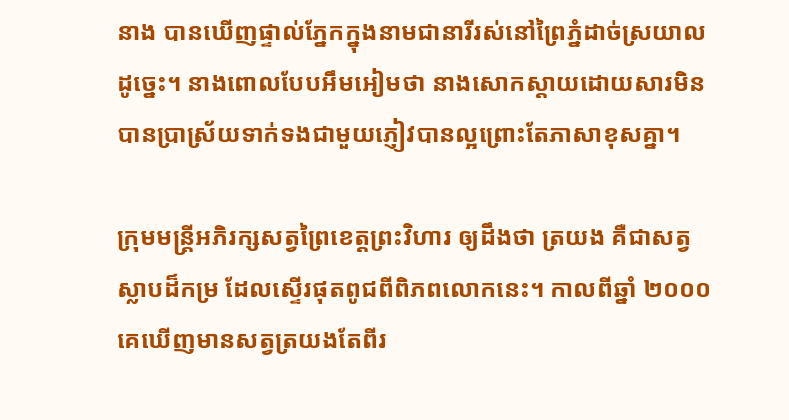នាង បានឃើញផ្ទាល់ភ្នែកក្នុងនាមជានារីរស់នៅព្រៃភ្នំដាច់ស្រយាលដូច្នេះ។ នាងពោលបែបអឹមអៀមថា នាងសោកស្ដាយដោយសារមិនបានប្រាស្រ័យទាក់ទងជាមួយភ្ញៀវបានល្អព្រោះតែភាសាខុសគ្នា។

ក្រុមមន្ត្រីអភិរក្សសត្វព្រៃខេត្តព្រះវិហារ ឲ្យដឹងថា ត្រយង គឺជាសត្វស្លាបដ៏កម្រ ដែលស្ទើរផុតពូជពីពិភពលោកនេះ។ កាលពីឆ្នាំ ២០០០ គេឃើញមានសត្វត្រយងតែពីរ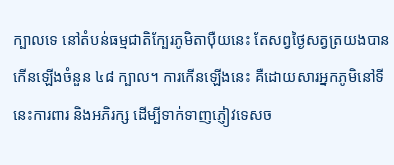ក្បាលទេ នៅតំបន់ធម្មជាតិក្បែរភូមិតាប៉ឺយនេះ តែសព្វថ្ងៃសត្វត្រយងបានកើនឡើងចំនួន ៤៨ ក្បាល។ ការកើនឡើងនេះ គឺដោយសារអ្នកភូមិនៅទីនេះការពារ និងអភិរក្ស ដើម្បីទាក់ទាញភ្ញៀវទេសច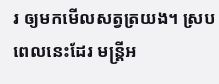រ ឲ្យមកមើលសត្វត្រយង។ ស្របពេលនេះដែរ មន្ត្រីអ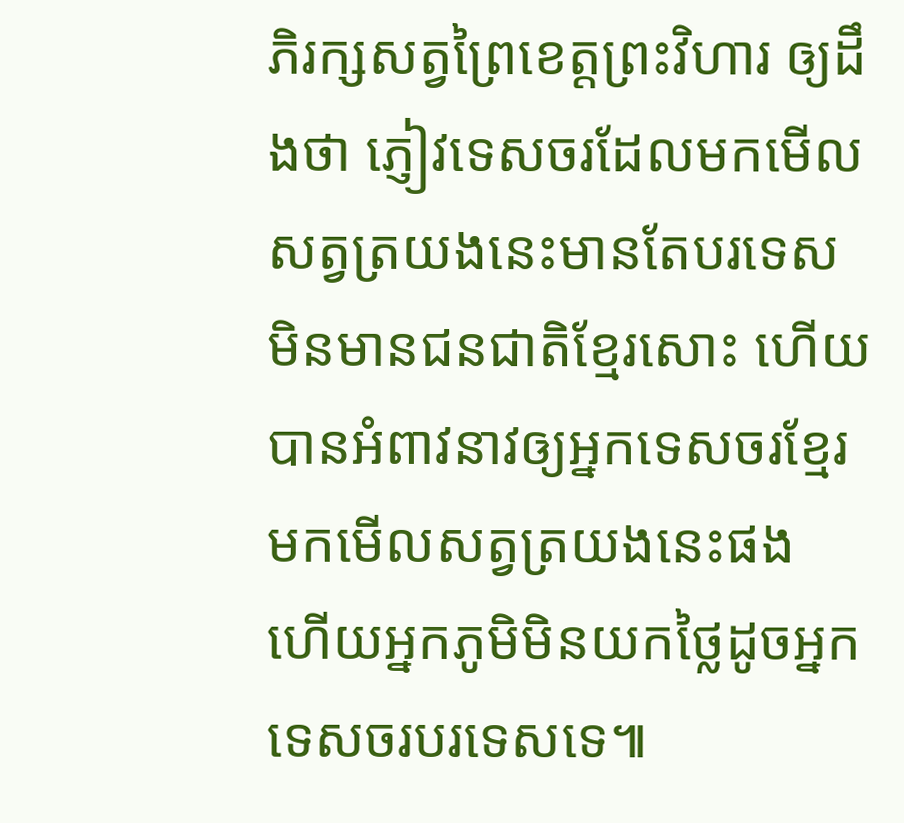ភិរក្សសត្វព្រៃខេត្តព្រះវិហារ ឲ្យដឹងថា ភ្ញៀវទេសចរដែលមកមើលសត្វត្រយងនេះមានតែបរទេសមិនមានជនជាតិខ្មែរសោះ ហើយបានអំពាវនាវឲ្យអ្នកទេសចរខ្មែរមកមើលសត្វត្រយងនេះផង ហើយអ្នកភូមិមិនយកថ្លៃដូចអ្នកទេសចរបរទេសទេ៕